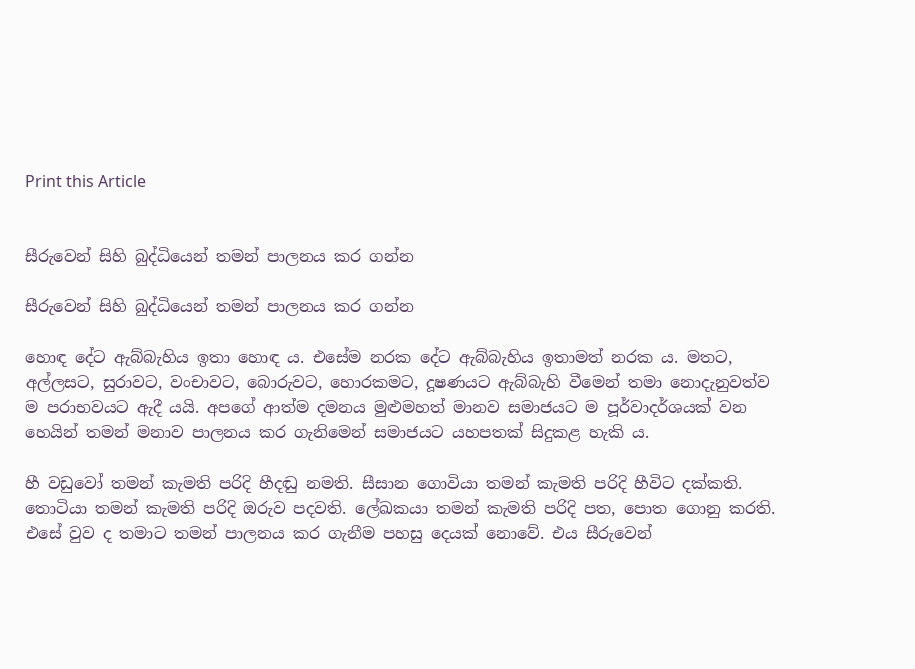Print this Article


සීරුවෙන් සිහි බුද්ධියෙන් තමන් පාලනය කර ගන්න

සීරුවෙන් සිහි බුද්ධියෙන් තමන් පාලනය කර ගන්න

හොඳ දේට ඇබ්බැහිය ඉතා හොඳ ය. එසේම නරක දේට ඇබ්බැහිය ඉතාමත් නරක ය. මතට, අල්ලසට, සුරාවට, වංචාවට, බොරුවට, හොරකමට, දූෂණයට ඇබ්බැහි වීමෙන් තමා නොදැනුවත්ව ම පරාභවයට ඇදී යයි. අපගේ ආත්ම දමනය මුළුමහත් මානව සමාජයට ම පූර්වාදර්ශයක් වන හෙයින් තමන් මනාව පාලනය කර ගැනිමෙන් සමාජයට යහපතක් සිදුකළ හැකි ය.

හී වඩුවෝ තමන් කැමති පරිදි හීදඬු නමති. සීසාන ගොවියා තමන් කැමති පරිදි හීවිට දක්කති. තොටියා තමන් කැමති පරිදි ඔරුව පදවති. ලේඛකයා තමන් කැමති පරිදි පත, පොත ගොනු කරති. එසේ වුව ද තමාට තමන් පාලනය කර ගැනීම පහසු දෙයක් නොවේ. එය සීරුවෙන්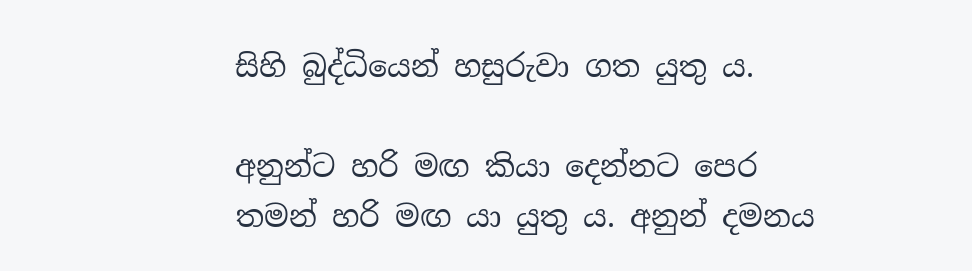සිහි බුද්ධියෙන් හසුරුවා ගත යුතු ය.

අනුන්ට හරි මඟ කියා දෙන්නට පෙර තමන් හරි මඟ යා යුතු ය. අනුන් දමනය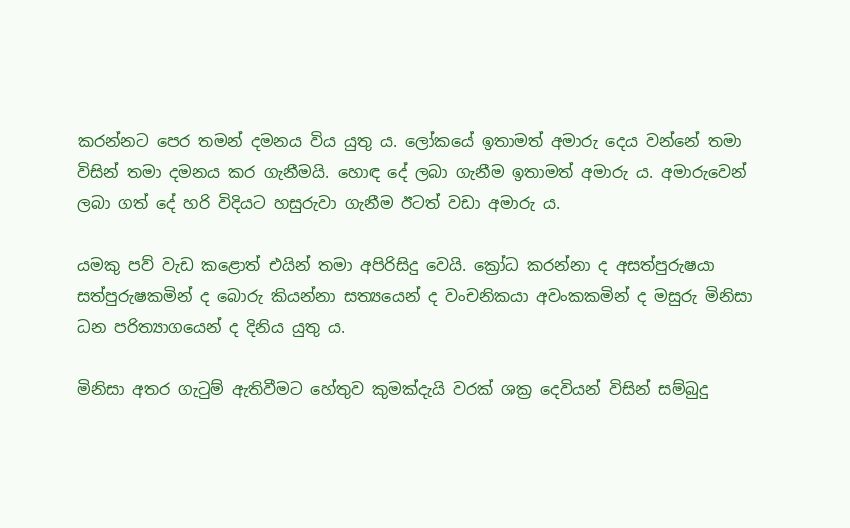කරන්නට පෙර තමන් දමනය විය යුතු ය. ලෝකයේ ඉතාමත් අමාරු දෙය වන්නේ තමා විසින් තමා දමනය කර ගැනීමයි. හොඳ දේ ලබා ගැනීම ඉතාමත් අමාරු ය. අමාරුවෙන් ලබා ගත් දේ හරි විදියට හසුරුවා ගැනීම ඊටත් වඩා අමාරු ය.

යමකු පව් වැඩ කළොත් එයින් තමා අපිරිසිදු වෙයි. ක්‍රෝධ කරන්නා ද අසත්පුරුෂයා සත්පුරුෂකමින් ද බොරු කියන්නා සත්‍යයෙන් ද වංචනිකයා අවංකකමින් ද මසුරු මිනිසා ධන පරිත්‍යාගයෙන් ද දිනිය යුතු ය.

මිනිසා අතර ගැටුම් ඇතිවීමට හේතුව කුමක්දැයි වරක් ශක්‍ර දෙවියන් විසින් සම්බුදු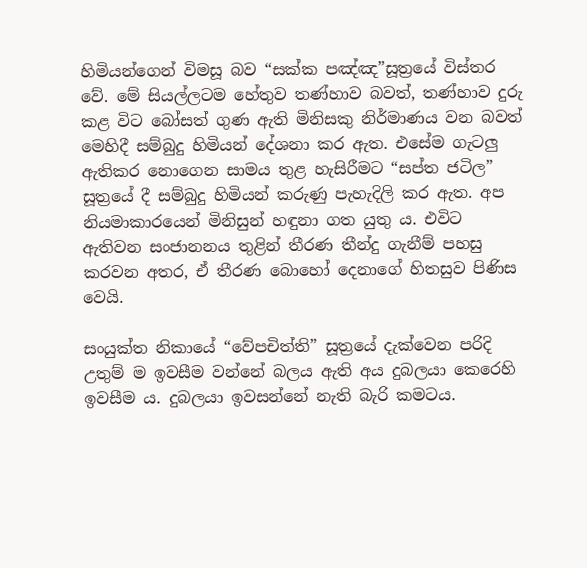හිමියන්ගෙන් විමසූ බව “සක්ක පඤ්ඤ”සූත්‍රයේ විස්තර වේ. මේ සියල්ලටම හේතුව තණ්හාව බවත්, තණ්හාව දුරු කළ විට බෝසත් ගුණ ඇති මිනිසකු නිර්මාණය වන බවත් මෙහිදී සම්බුදු හිමියන් දේශනා කර ඇත. එසේම ගැටලු ඇතිකර නොගෙන සාමය තුළ හැසිරීමට “සප්ත ජටිල” සූත්‍රයේ දී සම්බුදු හිමියන් කරුණු පැහැදිලි කර ඇත. අප නියමාකාරයෙන් මිනිසුන් හඳුනා ගත යුතු ය. එවිට ඇතිවන සංජානනය තුළින් තීරණ තීන්දු ගැනීම් පහසු කරවන අතර, ඒ තීරණ බොහෝ දෙනාගේ හිතසුව පිණිස වෙයි.

සංයුක්ත නිකායේ “වේපචිත්ති” සූත්‍රයේ දැක්වෙන පරිදි උතුම් ම ඉවසීම වන්නේ බලය ඇති අය දුබලයා කෙරෙහි ඉවසීම ය. දුබලයා ඉවසන්නේ නැති බැරි කමටය.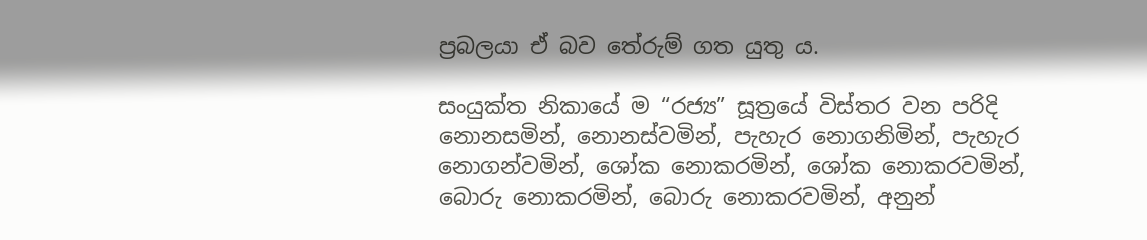ප්‍රබලයා ඒ බව තේරුම් ගත යුතු ය.

සංයුක්ත නිකායේ ම “රජ්‍ය” සූත්‍රයේ විස්තර වන පරිදි නොනසමින්, නොනස්වමින්, පැහැර නොගනිමින්, පැහැර නොගන්වමින්, ශෝක නොකරමින්, ශෝක නොකරවමින්, බොරු නොකරමින්, බොරු නොකරවමින්, අනුන්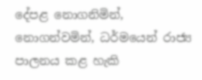දේපළ නොගනිමින්, නොගන්වමින්, ධර්මයෙන් රාජ්‍ය පාලනය කළ හැකි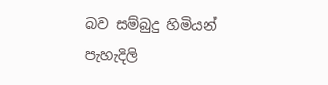බව සම්බුදු හිමියන් පැහැදිලි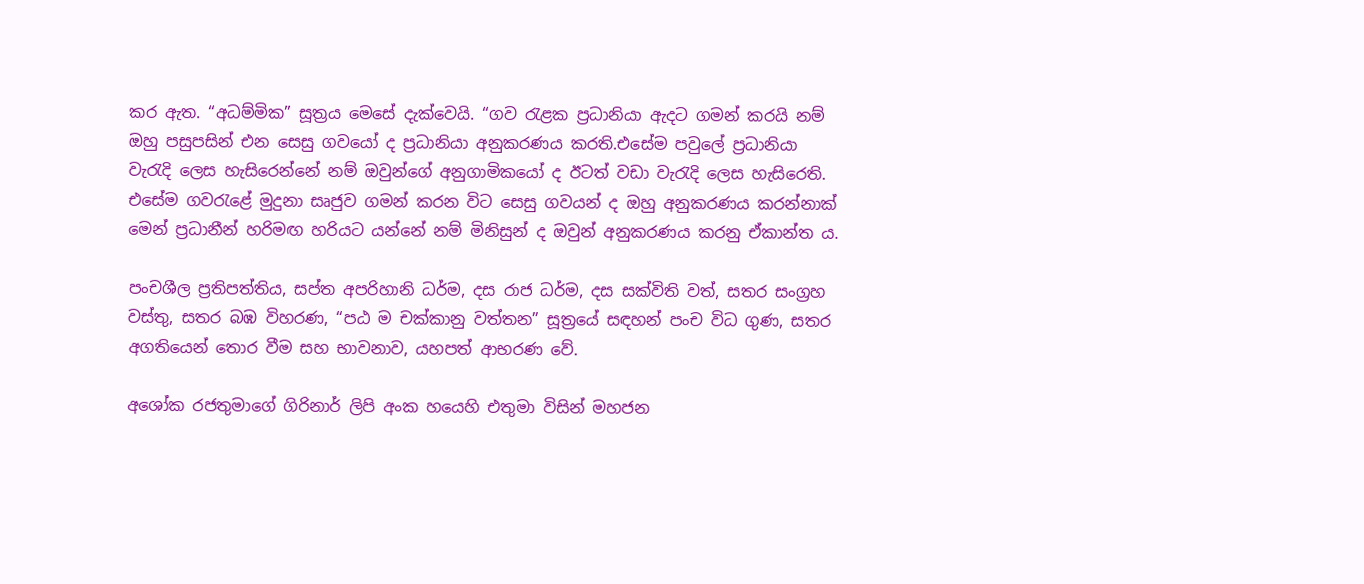කර ඇත. “අධම්මික” සූත්‍රය මෙසේ දැක්වෙයි. “ගව රැළක ප්‍රධානියා ඇදට ගමන් කරයි නම් ඔහු පසුපසින් එන සෙසු ගවයෝ ද ප්‍රධානියා අනුකරණය කරති.එසේම පවුලේ ප්‍රධානියා වැරැදි ලෙස හැසිරෙන්නේ නම් ඔවුන්ගේ අනුගාමිකයෝ ද ඊටත් වඩා වැරැදි ලෙස හැසිරෙති. එසේම ගවරැළේ මුදුනා සෘජුව ගමන් කරන විට සෙසු ගවයන් ද ඔහු අනුකරණය කරන්නාක් මෙන් ප්‍රධානීන් හරිමඟ හරියට යන්නේ නම් මිනිසුන් ද ඔවුන් අනුකරණය කරනු ඒකාන්ත ය.

පංචශීල ප්‍රතිපත්තිය, සප්ත අපරිහානි ධර්ම, දස රාජ ධර්ම, දස සක්විති වත්, සතර සංග්‍රහ වස්තු, සතර බඹ විහරණ, “පඨ ම චක්කානු වත්තන” සූත්‍රයේ සඳහන් පංච විධ ගුණ, සතර අගතියෙන් තොර වීම සහ භාවනාව, යහපත් ආභරණ වේ.

අශෝක රජතුමාගේ ගිරිනාර් ලිපි අංක හයෙහි එතුමා විසින් මහජන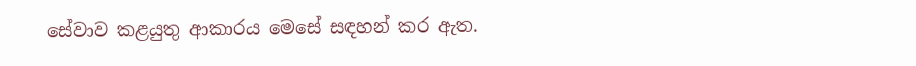සේවාව කළයුතු ආකාරය මෙසේ සඳහන් කර ඇත.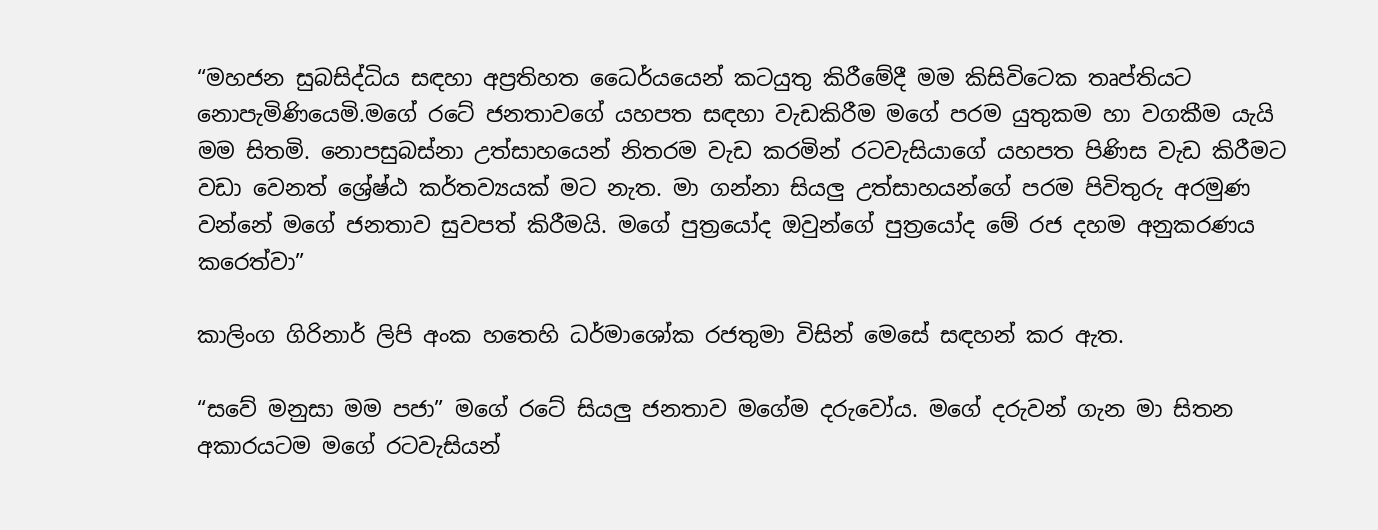“මහජන සුබසිද්ධිය සඳහා අප්‍රතිහත ධෛර්යයෙන් කටයුතු කිරීමේදී මම කිසිවිටෙක තෘප්තියට නොපැමිණියෙමි.මගේ රටේ ජනතාවගේ යහපත සඳහා වැඩකිරීම මගේ පරම යුතුකම හා වගකීම යැයි මම සිතමි. නොපසුබස්නා උත්සාහයෙන් නිතරම වැඩ කරමින් රටවැසියාගේ යහපත පිණිස වැඩ කිරීමට වඩා වෙනත් ශ්‍රේෂ්ඨ කර්තව්‍යයක් මට නැත. මා ගන්නා සියලු උත්සාහයන්ගේ පරම පිවිතුරු අරමුණ වන්නේ මගේ ජනතාව සුවපත් කිරීමයි. මගේ පුත්‍රයෝද ඔවුන්ගේ පුත්‍රයෝද මේ රජ දහම අනුකරණය කරෙත්වා”

කාලිංග ගිරිනාර් ලිපි අංක හතෙහි ධර්මාශෝක රජතුමා විසින් මෙසේ සඳහන් කර ඇත.

“සවේ මනුසා මම පජා” මගේ රටේ සියලු ජනතාව මගේම දරුවෝය. මගේ දරුවන් ගැන මා සිතන අකාරයටම මගේ රටවැසියන්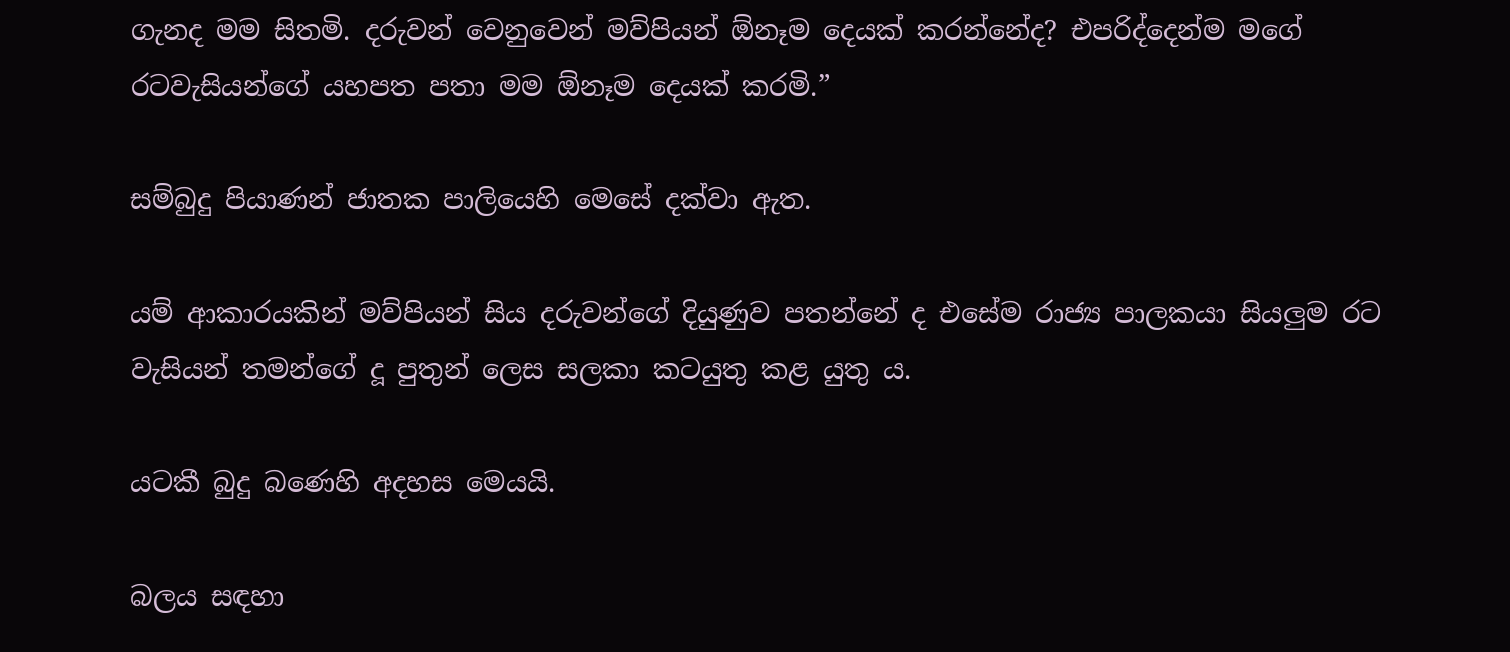ගැනද මම සිතමි. දරුවන් වෙනුවෙන් මව්පියන් ඕනෑම දෙයක් කරන්නේද? එපරිද්දෙන්ම මගේ රටවැසියන්ගේ යහපත පතා මම ඕනෑම දෙයක් කරමි.”

සම්බුදු පියාණන් ජාතක පාලියෙහි මෙසේ දක්වා ඇත.

යම් ආකාරයකින් මව්පියන් සිය දරුවන්ගේ දියුණුව පතන්නේ ද එසේම රාජ්‍ය පාලකයා සියලුම රට වැසියන් තමන්ගේ දූ පුතුන් ලෙස සලකා කටයුතු කළ යුතු ය.

යටකී බුදු බණෙහි අදහස මෙයයි.

බලය සඳහා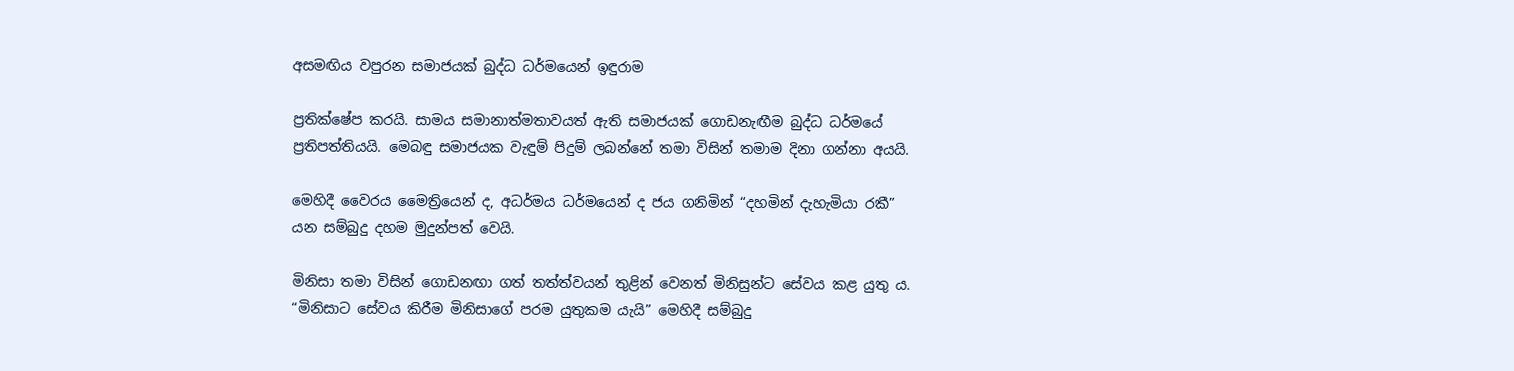අසමඟිය වපුරන සමාජයක් බුද්ධ ධර්මයෙන් ඉඳුරාම

ප්‍රතික්ෂේප කරයි. සාමය සමානාත්මතාවයත් ඇති සමාජයක් ගොඩනැඟීම බුද්ධ ධර්මයේ ප්‍රතිපත්තියයි. මෙබඳු සමාජයක වැඳුම් පිදුම් ලබන්නේ තමා විසින් තමාම දිනා ගන්නා අයයි.

මෙහිදී වෛරය මෛත්‍රියෙන් ද, අධර්මය ධර්මයෙන් ද ජය ගනිමින් “දහමින් දැහැමියා රකී” යන සම්බුදු දහම මුදුන්පත් වෙයි.

මිනිසා තමා විසින් ගොඩනඟා ගත් තත්ත්වයන් තුළින් වෙනත් මිනිසුන්ට සේවය කළ යුතු ය. “මිනිසාට සේවය කිරීම මිනිසාගේ පරම යුතුකම යැයි” මෙහිදී සම්බුදු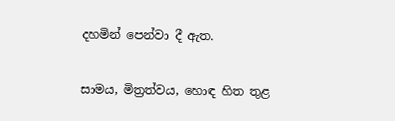දහමින් පෙන්වා දී ඇත.

සාමය, මිත්‍රත්වය, හොඳ හිත තුළ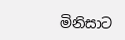මිනිසාට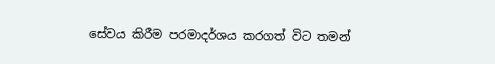සේවය කිරීම පරමාදර්ශය කරගත් විට තමන්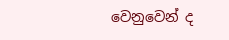වෙනුවෙන් ද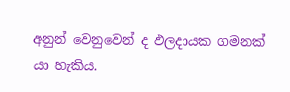අනුන් වෙනුවෙන් ද ඵලදායක ගමනක් යා හැකිය.